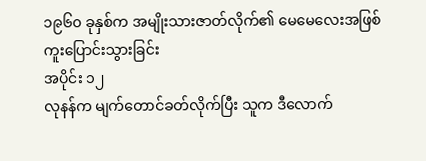၁၉၆၀ ခုနှစ်က အမျိုးသားဇာတ်လိုက်၏ မေမေလေးအဖြစ်
ကူးပြောင်းသွားခြင်း
အပိုင်း ၁၂
လုနန်က မျက်တောင်ခတ်လိုက်ပြီး သူက ဒီလောက်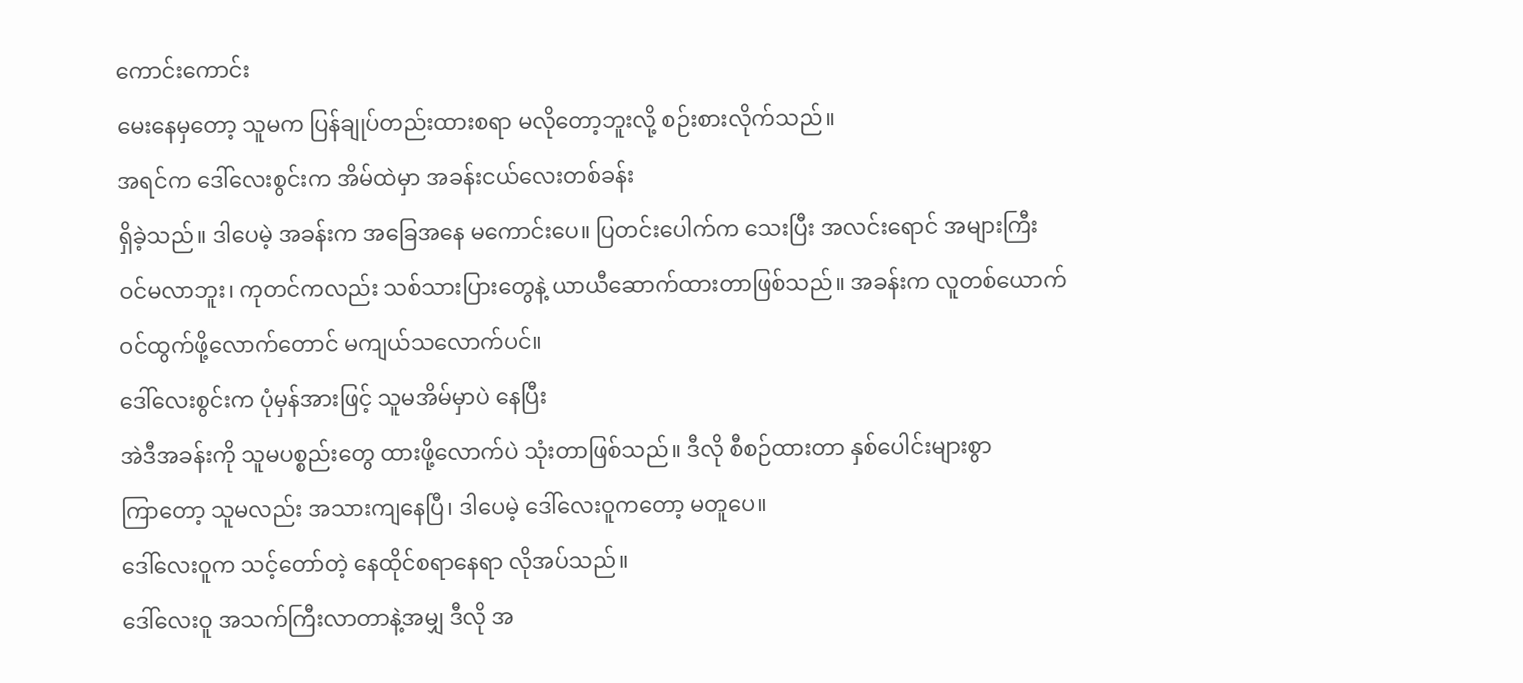ကောင်းကောင်း
မေးနေမှတော့ သူမက ပြန်ချုပ်တည်းထားစရာ မလိုတော့ဘူးလို့ စဉ်းစားလိုက်သည်။
အရင်က ဒေါ်လေးစွင်းက အိမ်ထဲမှာ အခန်းငယ်လေးတစ်ခန်း
ရှိခဲ့သည်။ ဒါပေမဲ့ အခန်းက အခြေအနေ မကောင်းပေ။ ပြတင်းပေါက်က သေးပြီး အလင်းရောင် အများကြီး
ဝင်မလာဘူး၊ ကုတင်ကလည်း သစ်သားပြားတွေနဲ့ ယာယီဆောက်ထားတာဖြစ်သည်။ အခန်းက လူတစ်ယောက်
ဝင်ထွက်ဖို့လောက်တောင် မကျယ်သလောက်ပင်။
ဒေါ်လေးစွင်းက ပုံမှန်အားဖြင့် သူမအိမ်မှာပဲ နေပြီး
အဲဒီအခန်းကို သူမပစ္စည်းတွေ ထားဖို့လောက်ပဲ သုံးတာဖြစ်သည်။ ဒီလို စီစဉ်ထားတာ နှစ်ပေါင်းများစွာ
ကြာတော့ သူမလည်း အသားကျနေပြီ၊ ဒါပေမဲ့ ဒေါ်လေးဝူကတော့ မတူပေ။
ဒေါ်လေးဝူက သင့်တော်တဲ့ နေထိုင်စရာနေရာ လိုအပ်သည်။
ဒေါ်လေးဝူ အသက်ကြီးလာတာနဲ့အမျှ ဒီလို အ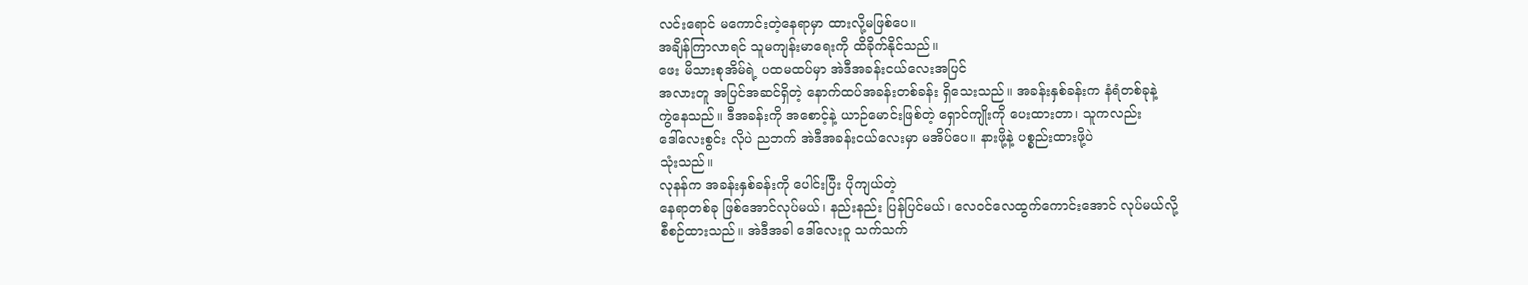လင်းရောင် မကောင်းတဲ့နေရာမှာ ထားလို့မဖြစ်ပေ။
အချိန်ကြာလာရင် သူမကျန်းမာရေးကို ထိခိုက်နိုင်သည်။
ဖေး မိသားစုအိမ်ရဲ့ ပထမထပ်မှာ အဲဒီအခန်းငယ်လေးအပြင်
အလားတူ အပြင်အဆင်ရှိတဲ့ နောက်ထပ်အခန်းတစ်ခန်း ရှိသေးသည်။ အခန်းနှစ်ခန်းက နံရံတစ်ခုနဲ့
ကွဲနေသည်။ ဒီအခန်းကို အစောင့်နဲ့ ယာဉ်မောင်းဖြစ်တဲ့ ရှောင်ကျိုးကို ပေးထားတာ၊ သူကလည်း
ဒေါ်လေးစွင်း လိုပဲ ညဘက် အဲဒီအခန်းငယ်လေးမှာ မအိပ်ပေ။ နားဖို့နဲ့ ပစ္စည်းထားဖို့ပဲ
သုံးသည်။
လုနန်က အခန်းနှစ်ခန်းကို ပေါင်းပြီး ပိုကျယ်တဲ့
နေရာတစ်ခု ဖြစ်အောင်လုပ်မယ်၊ နည်းနည်း ပြန်ပြင်မယ်၊ လေဝင်လေထွက်ကောင်းအောင် လုပ်မယ်လို့
စီစဉ်ထားသည်။ အဲဒီအခါ ဒေါ်လေးဝူ သက်သက်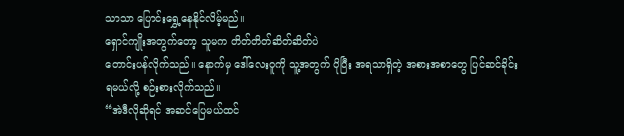သာသာ ပြောင်းရွှေ့နေနိုင်လိမ့်မည်။
ရှောင်ကျိုးအတွက်တော့ သူမက တိတ်တိတ်ဆိတ်ဆိတ်ပဲ
တောင်းပန်လိုက်သည်။ နောက်မှ ဒေါ်လေးဝူကို သူ့အတွက် ပိုပြီး အရသာရှိတဲ့ အစားအစာတွေ ပြင်ဆင်ခိုင်း
ရမယ်လို့ စဉ်းစားလိုက်သည်။
“အဲဒီလိုဆိုရင် အဆင်ပြေမယ်ထင်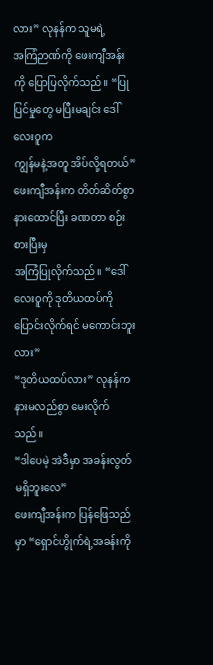လား” လုနန်က သူမရဲ့
အကြံဉာဏ်ကို ဖေးကျီအန်းကို ပြောပြလိုက်သည်။ “ပြုပြင်မှုတွေ မပြီးမချင်း ဒေါ်လေးဝူက
ကျွန်မနဲ့အတူ အိပ်လို့ရတယ်”
ဖေးကျီအန်းက တိတ်ဆိတ်စွာ နားထောင်ပြီး ခဏတာ စဉ်းစားပြီးမှ
အကြံပြုလိုက်သည်။ “ဒေါ်လေးဝူကို ဒုတိယထပ်ကို ပြောင်းလိုက်ရင် မကောင်းဘူးလား”
“ဒုတိယထပ်လား” လုနန်က နားမလည်စွာ မေးလိုက်သည်။
“ဒါပေမဲ့ အဲဒီမှာ အခန်းလွတ် မရှိဘူးလေ”
ဖေးကျီအန်းက ပြန်ဖြေသည်မှာ “ရှောင်ဟွိုက်ရဲ့အခန်းကို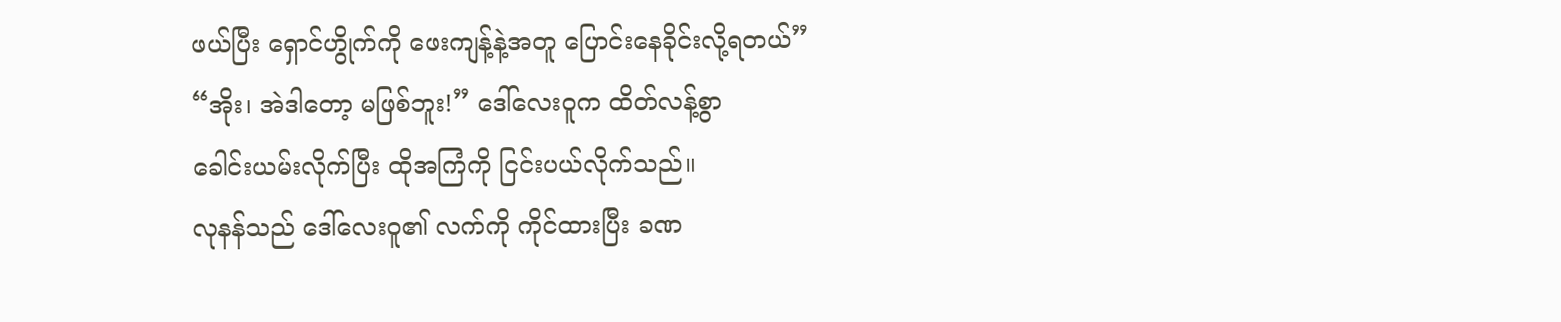ဖယ်ပြီး ရှောင်ဟွိုက်ကို ဖေးကျန့်နဲ့အတူ ပြောင်းနေခိုင်းလို့ရတယ်”
“အိုး၊ အဲဒါတော့ မဖြစ်ဘူး!” ဒေါ်လေးဝူက ထိတ်လန့်စွာ
ခေါင်းယမ်းလိုက်ပြီး ထိုအကြံကို ငြင်းပယ်လိုက်သည်။
လုနန်သည် ဒေါ်လေးဝူ၏ လက်ကို ကိုင်ထားပြီး ခဏ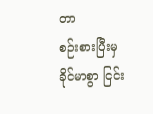တာ
စဉ်းစားပြီးမှ ခိုင်မာစွာ ငြင်း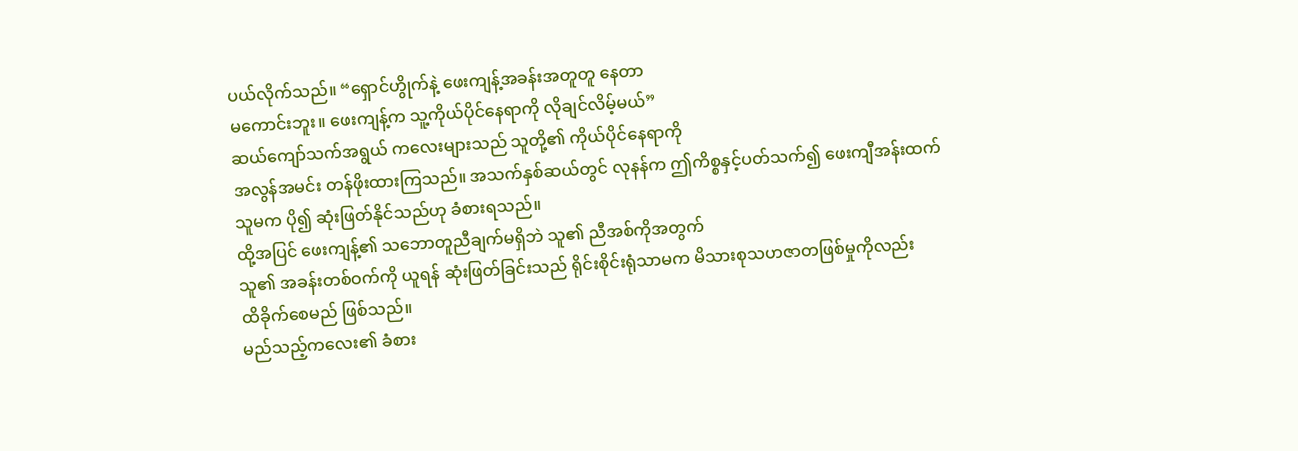ပယ်လိုက်သည်။ “ရှောင်ဟွိုက်နဲ့ ဖေးကျန့်အခန်းအတူတူ နေတာ
မကောင်းဘူး။ ဖေးကျန့်က သူ့ကိုယ်ပိုင်နေရာကို လိုချင်လိမ့်မယ်”
ဆယ်ကျော်သက်အရွယ် ကလေးများသည် သူတို့၏ ကိုယ်ပိုင်နေရာကို
အလွန်အမင်း တန်ဖိုးထားကြသည်။ အသက်နှစ်ဆယ်တွင် လုနန်က ဤကိစ္စနှင့်ပတ်သက်၍ ဖေးကျီအန်းထက်
သူမက ပို၍ ဆုံးဖြတ်နိုင်သည်ဟု ခံစားရသည်။
ထို့အပြင် ဖေးကျန့်၏ သဘောတူညီချက်မရှိဘဲ သူ၏ ညီအစ်ကိုအတွက်
သူ၏ အခန်းတစ်ဝက်ကို ယူရန် ဆုံးဖြတ်ခြင်းသည် ရိုင်းစိုင်းရုံသာမက မိသားစုသဟဇာတဖြစ်မှုကိုလည်း
ထိခိုက်စေမည် ဖြစ်သည်။
မည်သည့်ကလေး၏ ခံစား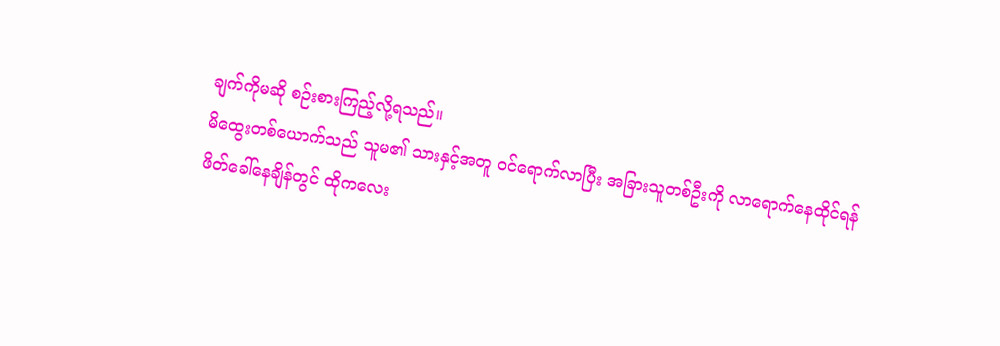ချက်ကိုမဆို စဉ်းစားကြည့်လို့ရသည်။
မိထွေးတစ်ယောက်သည် သူမ၏ သားနှင့်အတူ ဝင်ရောက်လာပြီး အခြားသူတစ်ဦးကို လာရောက်နေထိုင်ရန်
ဖိတ်ခေါ်နေချိန်တွင် ထိုကလေး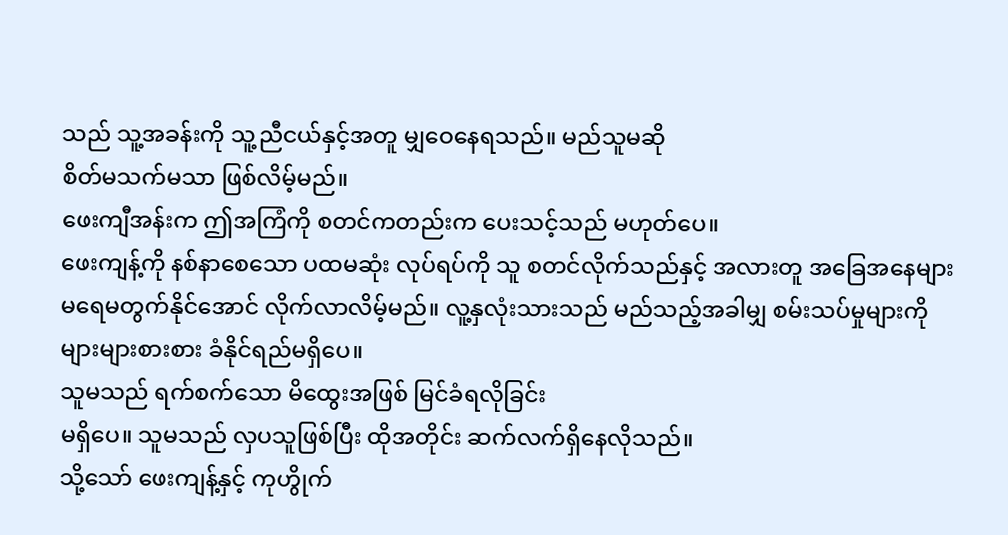သည် သူ့အခန်းကို သူ့ညီငယ်နှင့်အတူ မျှဝေနေရသည်။ မည်သူမဆို
စိတ်မသက်မသာ ဖြစ်လိမ့်မည်။
ဖေးကျီအန်းက ဤအကြံကို စတင်ကတည်းက ပေးသင့်သည် မဟုတ်ပေ။
ဖေးကျန့်ကို နစ်နာစေသော ပထမဆုံး လုပ်ရပ်ကို သူ စတင်လိုက်သည်နှင့် အလားတူ အခြေအနေများ
မရေမတွက်နိုင်အောင် လိုက်လာလိမ့်မည်။ လူ့နှလုံးသားသည် မည်သည့်အခါမျှ စမ်းသပ်မှုများကို
များများစားစား ခံနိုင်ရည်မရှိပေ။
သူမသည် ရက်စက်သော မိထွေးအဖြစ် မြင်ခံရလိုခြင်း
မရှိပေ။ သူမသည် လှပသူဖြစ်ပြီး ထိုအတိုင်း ဆက်လက်ရှိနေလိုသည်။
သို့သော် ဖေးကျန့်နှင့် ကုဟွိုက်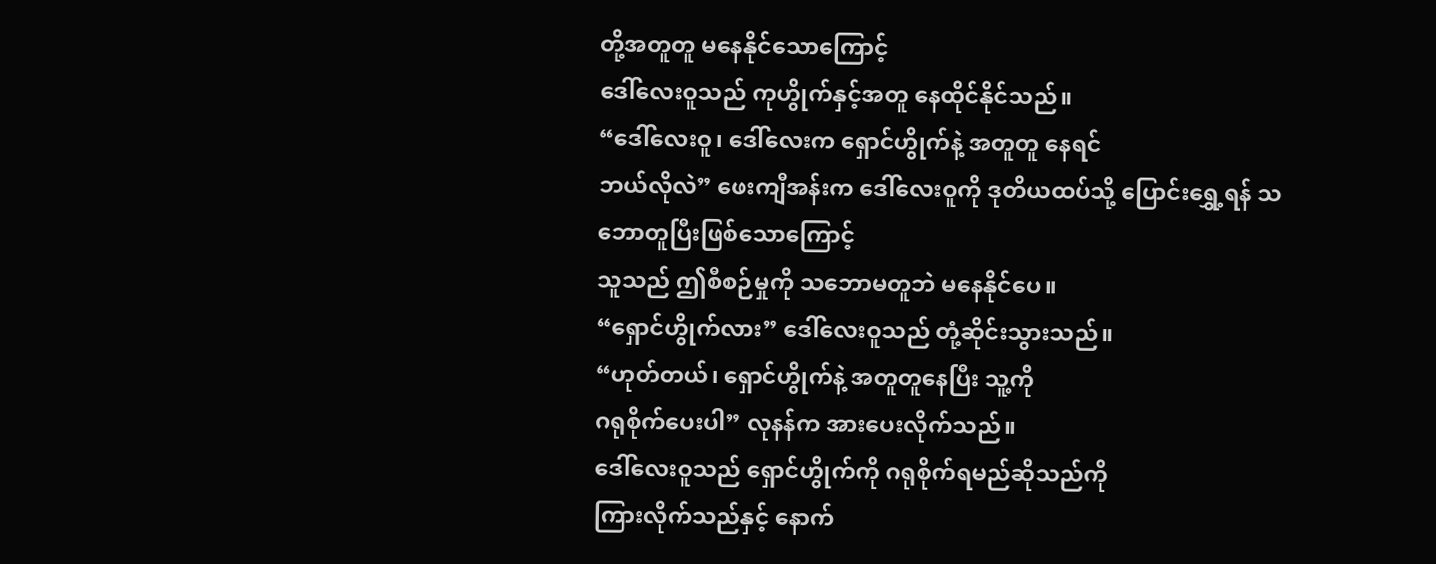တို့အတူတူ မနေနိုင်သောကြောင့်
ဒေါ်လေးဝူသည် ကုဟွိုက်နှင့်အတူ နေထိုင်နိုင်သည်။
“ဒေါ်လေးဝူ၊ ဒေါ်လေးက ရှောင်ဟွိုက်နဲ့ အတူတူ နေရင်
ဘယ်လိုလဲ” ဖေးကျီအန်းက ဒေါ်လေးဝူကို ဒုတိယထပ်သို့ ပြောင်းရွှေ့ရန် သဘောတူပြီးဖြစ်သောကြောင့်
သူသည် ဤစီစဉ်မှုကို သဘောမတူဘဲ မနေနိုင်ပေ။
“ရှောင်ဟွိုက်လား” ဒေါ်လေးဝူသည် တုံ့ဆိုင်းသွားသည်။
“ဟုတ်တယ်၊ ရှောင်ဟွိုက်နဲ့ အတူတူနေပြီး သူ့ကို
ဂရုစိုက်ပေးပါ” လုနန်က အားပေးလိုက်သည်။
ဒေါ်လေးဝူသည် ရှောင်ဟွိုက်ကို ဂရုစိုက်ရမည်ဆိုသည်ကို
ကြားလိုက်သည်နှင့် နောက်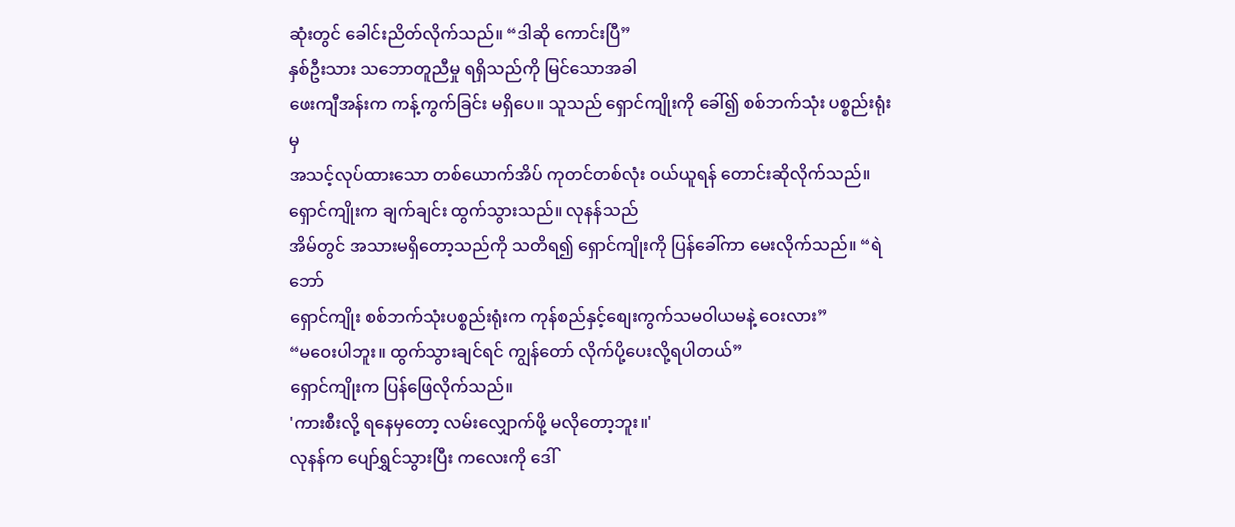ဆုံးတွင် ခေါင်းညိတ်လိုက်သည်။ “ဒါဆို ကောင်းပြီ”
နှစ်ဦးသား သဘောတူညီမှု ရရှိသည်ကို မြင်သောအခါ
ဖေးကျီအန်းက ကန့်ကွက်ခြင်း မရှိပေ။ သူသည် ရှောင်ကျိုးကို ခေါ်၍ စစ်ဘက်သုံး ပစ္စည်းရုံးမှ
အသင့်လုပ်ထားသော တစ်ယောက်အိပ် ကုတင်တစ်လုံး ဝယ်ယူရန် တောင်းဆိုလိုက်သည်။
ရှောင်ကျိုးက ချက်ချင်း ထွက်သွားသည်။ လုနန်သည်
အိမ်တွင် အသားမရှိတော့သည်ကို သတိရ၍ ရှောင်ကျိုးကို ပြန်ခေါ်ကာ မေးလိုက်သည်။ “ရဲဘော်
ရှောင်ကျိုး စစ်ဘက်သုံးပစ္စည်းရုံးက ကုန်စည်နှင့်စျေးကွက်သမဝါယမနဲ့ ဝေးလား”
“မဝေးပါဘူး။ ထွက်သွားချင်ရင် ကျွန်တော် လိုက်ပို့ပေးလို့ရပါတယ်”
ရှောင်ကျိုးက ပြန်ဖြေလိုက်သည်။
'ကားစီးလို့ ရနေမှတော့ လမ်းလျှောက်ဖို့ မလိုတော့ဘူး။'
လုနန်က ပျော်ရွှင်သွားပြီး ကလေးကို ဒေါ်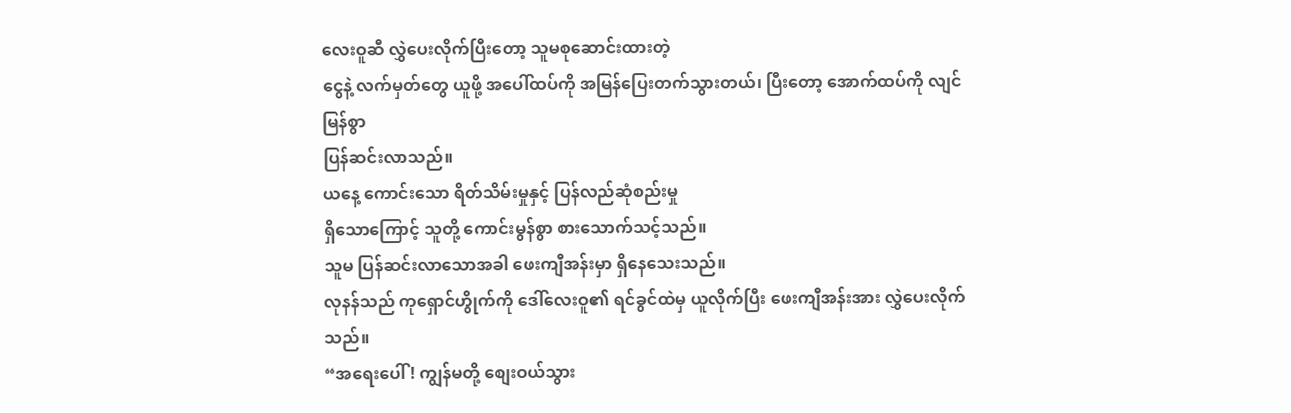လေးဝူဆီ လွှဲပေးလိုက်ပြီးတော့ သူမစုဆောင်းထားတဲ့
ငွေနဲ့ လက်မှတ်တွေ ယူဖို့ အပေါ်ထပ်ကို အမြန်ပြေးတက်သွားတယ်၊ ပြီးတော့ အောက်ထပ်ကို လျင်မြန်စွာ
ပြန်ဆင်းလာသည်။
ယနေ့ ကောင်းသော ရိတ်သိမ်းမှုနှင့် ပြန်လည်ဆုံစည်းမှု
ရှိသောကြောင့် သူတို့ ကောင်းမွန်စွာ စားသောက်သင့်သည်။
သူမ ပြန်ဆင်းလာသောအခါ ဖေးကျီအန်းမှာ ရှိနေသေးသည်။
လုနန်သည် ကုရှောင်ဟွိုက်ကို ဒေါ်လေးဝူ၏ ရင်ခွင်ထဲမှ ယူလိုက်ပြီး ဖေးကျီအန်းအား လွှဲပေးလိုက်သည်။
“အရေးပေါ်! ကျွန်မတို့ စျေးဝယ်သွား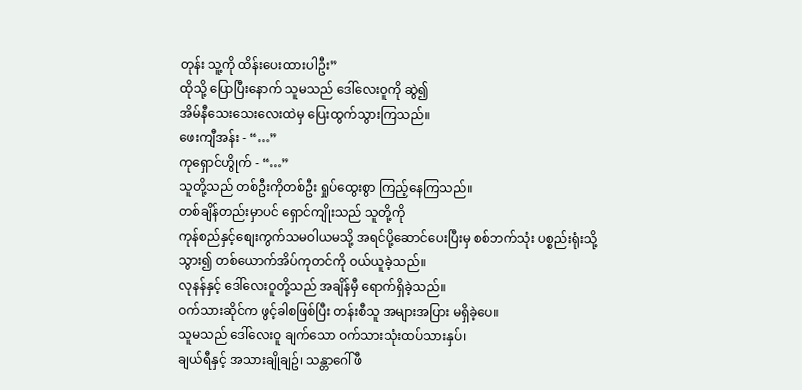တုန်း သူ့ကို ထိန်းပေးထားပါဦး”
ထိုသို့ ပြောပြီးနောက် သူမသည် ဒေါ်လေးဝူကို ဆွဲ၍
အိမ်နီသေးသေးလေးထဲမှ ပြေးထွက်သွားကြသည်။
ဖေးကျီအန်း - “…”
ကုရှောင်ဟွိုက် - “…”
သူတို့သည် တစ်ဦးကိုတစ်ဦး ရှုပ်ထွေးစွာ ကြည့်နေကြသည်။
တစ်ချိန်တည်းမှာပင် ရှောင်ကျိုးသည် သူတို့ကို
ကုန်စည်နှင့်စျေးကွက်သမဝါယမသို့ အရင်ပို့ဆောင်ပေးပြီးမှ စစ်ဘက်သုံး ပစ္စည်းရုံးသို့
သွား၍ တစ်ယောက်အိပ်ကုတင်ကို ဝယ်ယူခဲ့သည်။
လုနန်နှင့် ဒေါ်လေးဝူတို့သည် အချိန်မှီ ရောက်ရှိခဲ့သည်။
ဝက်သားဆိုင်က ဖွင့်ခါစဖြစ်ပြီး တန်းစီသူ အများအပြား မရှိခဲ့ပေ။
သူမသည် ဒေါ်လေးဝူ ချက်သော ဝက်သားသုံးထပ်သားနှပ်၊
ချယ်ရီနှင့် အသားချိုချဥ်၊ သန္တာဂေါ်ဖီ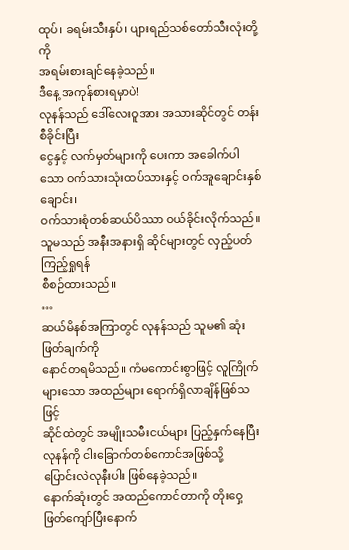ထုပ်၊ ခရမ်းသီးနှပ်၊ ပျားရည်သစ်တော်သီးလုံးတို့ကို
အရမ်းစားချင်နေခဲ့သည်။
ဒီနေ့ အကုန်စားရမှာပဲ!
လုနန်သည် ဒေါ်လေးဝူအား အသားဆိုင်တွင် တန်းစီခိုင်းပြီး
ငွေနှင့် လက်မှတ်များကို ပေးကာ အခေါက်ပါသော ဝက်သားသုံးထပ်သားနှင့် ဝက်အူချောင်းနှစ်ချောင်း၊
ဝက်သားစုံတစ်ဆယ်ပိဿာ ဝယ်ခိုင်းလိုက်သည်။
သူမသည် အနီးအနားရှိ ဆိုင်များတွင် လှည့်ပတ်ကြည့်ရှုရန်
စီစဉ်ထားသည်။
…
ဆယ်မိနစ်အကြာတွင် လုနန်သည် သူမ၏ ဆုံးဖြတ်ချက်ကို
နောင်တရမိသည်။ ကံမကောင်းစွာဖြင့် လူကြိုက်များသော အထည်များ ရောက်ရှိလာချိန်ဖြစ်သဖြင့်
ဆိုင်ထဲတွင် အမျိုးသမီးငယ်များ ပြည့်နှက်နေပြီး လုနန်ကို ငါးခြောက်တစ်ကောင်အဖြစ်သို့
ပြောင်းလဲလုနီးပါး ဖြစ်နေခဲ့သည်။
နောက်ဆုံးတွင် အထည်ကောင်တာကို တိုးဝှေ့ဖြတ်ကျော်ပြီးနောက်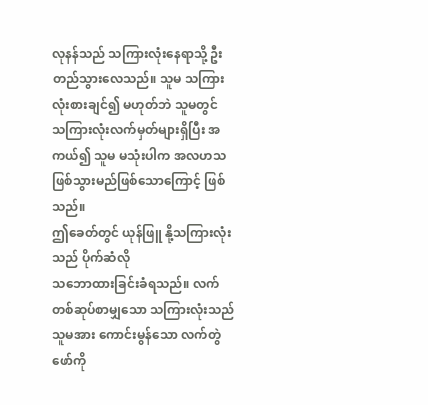လုနန်သည် သကြားလုံးနေရာသို့ ဦးတည်သွားလေသည်။ သူမ သကြားလုံးစားချင်၍ မဟုတ်ဘဲ သူမတွင်
သကြားလုံးလက်မှတ်များရှိပြီး အကယ်၍ သူမ မသုံးပါက အလဟသ ဖြစ်သွားမည်ဖြစ်သောကြောင့် ဖြစ်သည်။
ဤခေတ်တွင် ယုန်ဖြူ နို့သကြားလုံးသည် ပိုက်ဆံလို
သဘောထားခြင်းခံရသည်။ လက်တစ်ဆုပ်စာမျှသော သကြားလုံးသည် သူမအား ကောင်းမွန်သော လက်တွဲဖော်ကို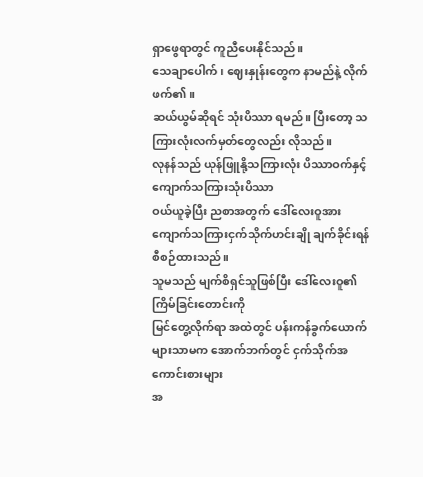ရှာဖွေရာတွင် ကူညီပေးနိုင်သည်။
သေချာပေါက်၊ ဈေးနှုန်းတွေက နာမည်နဲ့ လိုက်ဖက်၏။
ဆယ်ယွမ်ဆိုရင် သုံးပိဿာ ရမည်။ ပြီးတော့ သကြားလုံးလက်မှတ်တွေလည်း လိုသည်။
လုနန်သည် ယုန်ဖြူနို့သကြားလုံး ပိဿာဝက်နှင့် ကျောက်သကြားသုံးပိဿာ
ဝယ်ယူခဲ့ပြီး ညစာအတွက် ဒေါ်လေးဝူအား ကျောက်သကြားငှက်သိုက်ဟင်းချို ချက်ခိုင်းရန် စီစဉ်ထားသည်။
သူမသည် မျက်စိရှင်သူဖြစ်ပြီး ဒေါ်လေးဝူ၏ ကြိမ်ခြင်းတောင်းကို
မြင်တွေ့လိုက်ရာ အထဲတွင် ပန်းကန်ခွက်ယောက်များသာမက အောက်ဘက်တွင် ငှက်သိုက်အကောင်းစားများ
အ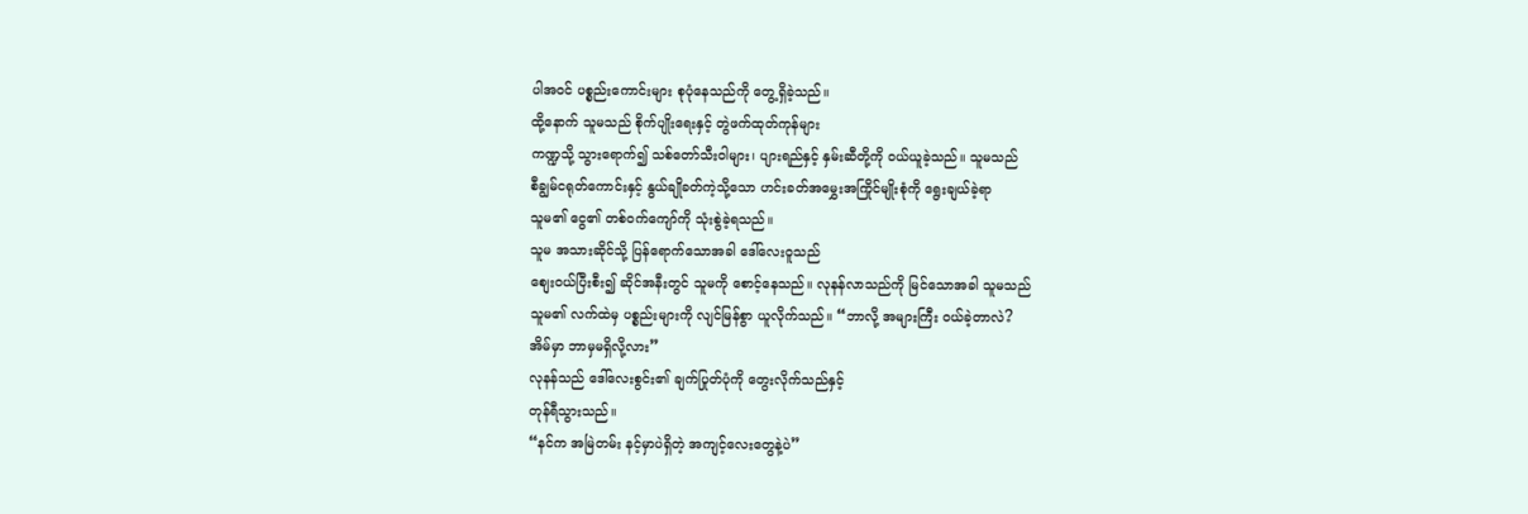ပါအဝင် ပစ္စည်းကောင်းများ စုပုံနေသည်ကို တွေ့ရှိခဲ့သည်။
ထို့နောက် သူမသည် စိုက်ပျိုးရေးနှင့် တွဲဖက်ထုတ်ကုန်များ
ကဏ္ဍသို့ သွားရောက်၍ သစ်တော်သီးဝါများ၊ ပျားရည်နှင့် နှမ်းဆီတို့ကို ဝယ်ယူခဲ့သည်။ သူမသည်
စီချွမ်ငရုတ်ကောင်းနှင့် နွယ်ချိုခတ်ကဲ့သို့သော ဟင်းခတ်အမွှေးအကြိုင်မျိုးစုံကို ရွေးချယ်ခဲ့ရာ
သူမ၏ ငွေ၏ တစ်ဝက်ကျော်ကို သုံးစွဲခဲ့ရသည်။
သူမ အသားဆိုင်သို့ ပြန်ရောက်သောအခါ ဒေါ်လေးဝူသည်
စျေးဝယ်ပြီးစီး၍ ဆိုင်အနီးတွင် သူမကို စောင့်နေသည်။ လုနန်လာသည်ကို မြင်သောအခါ သူမသည်
သူမ၏ လက်ထဲမှ ပစ္စည်းများကို လျင်မြန်စွာ ယူလိုက်သည်။ “ဘာလို့ အများကြီး ဝယ်ခဲ့တာလဲ?
အိမ်မှာ ဘာမှမရှိလို့လား”
လုနန်သည် ဒေါ်လေးစွင်း၏ ချက်ပြုတ်ပုံကို တွေးလိုက်သည်နှင့်
တုန်ရီသွားသည်။
“နင်က အမြဲတမ်း နင့်မှာပဲရှိတဲ့ အကျင့်လေးတွေနဲ့ပဲ”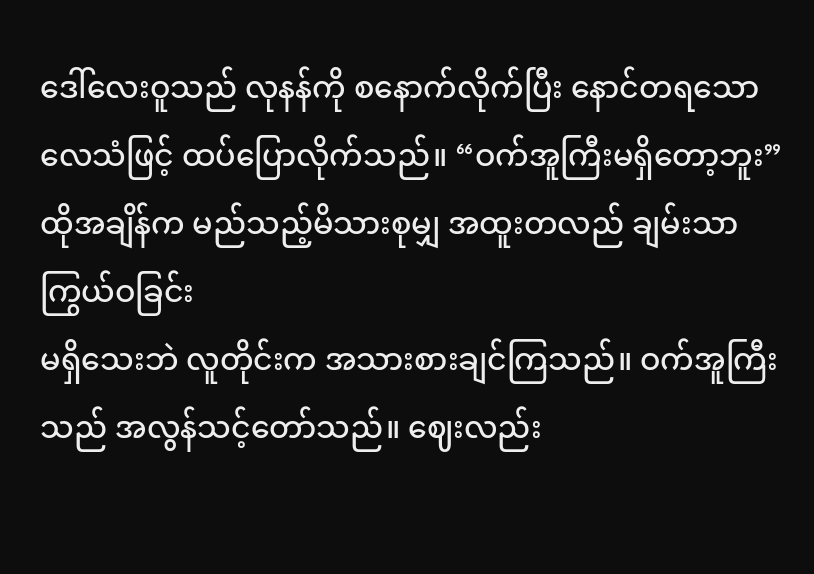ဒေါ်လေးဝူသည် လုနန်ကို စနောက်လိုက်ပြီး နောင်တရသော လေသံဖြင့် ထပ်ပြောလိုက်သည်။ “ဝက်အူကြီးမရှိတော့ဘူး”
ထိုအချိန်က မည်သည့်မိသားစုမျှ အထူးတလည် ချမ်းသာကြွယ်ဝခြင်း
မရှိသေးဘဲ လူတိုင်းက အသားစားချင်ကြသည်။ ဝက်အူကြီးသည် အလွန်သင့်တော်သည်။ ဈေးလည်း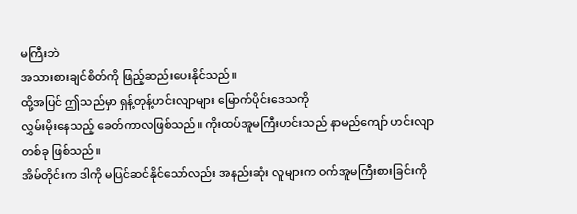မကြီးဘဲ
အသားစားချင်စိတ်ကို ဖြည့်ဆည်းပေးနိုင်သည်။
ထို့အပြင် ဤသည်မှာ ရှန့်တုန့်ဟင်းလျာများ မြောက်ပိုင်းဒေသကို
လွှမ်းမိုးနေသည့် ခေတ်ကာလဖြစ်သည်။ ကိုးထပ်အူမကြီးဟင်းသည် နာမည်ကျော် ဟင်းလျာတစ်ခု ဖြစ်သည်။
အိမ်တိုင်းက ဒါကို မပြင်ဆင်နိုင်သော်လည်း အနည်းဆုံး လူများက ဝက်အူမကြီးစားခြင်းကို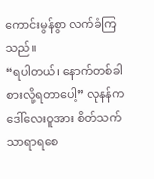ကောင်းမွန်စွာ လက်ခံကြသည်။
“ရပါတယ်၊ နောက်တစ်ခါ စားလို့ရတာပေါ့” လုနန်က ဒေါ်လေးဝူအား စိတ်သက်သာရာရစေ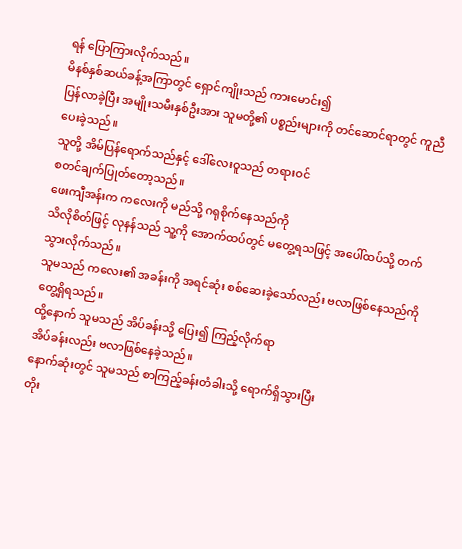ရန် ပြောကြားလိုက်သည်။
မိနစ်နှစ်ဆယ်ခန့်အကြာတွင် ရှောင်ကျိုးသည် ကားမောင်း၍
ပြန်လာခဲ့ပြီး အမျိုးသမီးနှစ်ဦးအား သူမတို့၏ ပစ္စည်းများကို တင်ဆောင်ရာတွင် ကူညီပေးခဲ့သည်။
သူတို့ အိမ်ပြန်ရောက်သည်နှင့် ဒေါ်လေးဝူသည် တရားဝင်
စတင်ချက်ပြုတ်တော့သည်။
ဖေးကျီအန်းက ကလေးကို မည်သို့ ဂရုစိုက်နေသည်ကို
သိလိုစိတ်ဖြင့် လုနန်သည် သူ့ကို အောက်ထပ်တွင် မတွေ့ရသဖြင့် အပေါ်ထပ်သို့ တက်သွားလိုက်သည်။
သူမသည် ကလေး၏ အခန်းကို အရင်ဆုံး စစ်ဆေးခဲ့သော်လည်း ဗလာဖြစ်နေသည်ကို တွေ့ရှိရသည်။
ထို့နောက် သူမသည် အိပ်ခန်းသို့ ပြေး၍ ကြည့်လိုက်ရာ
အိပ်ခန်းလည်း ဗလာဖြစ်နေခဲ့သည်။
နောက်ဆုံးတွင် သူမသည် စာကြည့်ခန်းတံခါးသို့ ရောက်ရှိသွားပြီး
တိုး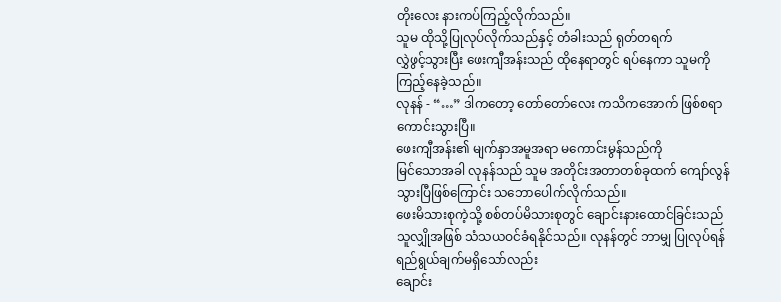တိုးလေး နားကပ်ကြည့်လိုက်သည်။
သူမ ထိုသို့ပြုလုပ်လိုက်သည်နှင့် တံခါးသည် ရုတ်တရက်
လွှဲဖွင့်သွားပြီး ဖေးကျီအန်းသည် ထိုနေရာတွင် ရပ်နေကာ သူမကို ကြည့်နေခဲ့သည်။
လုနန် - “…” ဒါကတော့ တော်တော်လေး ကသိကအောက် ဖြစ်စရာ
ကောင်းသွားပြီ။
ဖေးကျီအန်း၏ မျက်နှာအမူအရာ မကောင်းမွန်သည်ကို
မြင်သောအခါ လုနန်သည် သူမ အတိုင်းအတာတစ်ခုထက် ကျော်လွန်သွားပြီဖြစ်ကြောင်း သဘောပေါက်လိုက်သည်။
ဖေးမိသားစုကဲ့သို့ စစ်တပ်မိသားစုတွင် ချောင်းနားထောင်ခြင်းသည်
သူလျှိုအဖြစ် သံသယဝင်ခံရနိုင်သည်။ လုနန်တွင် ဘာမျှ ပြုလုပ်ရန် ရည်ရွယ်ချက်မရှိသော်လည်း
ချောင်း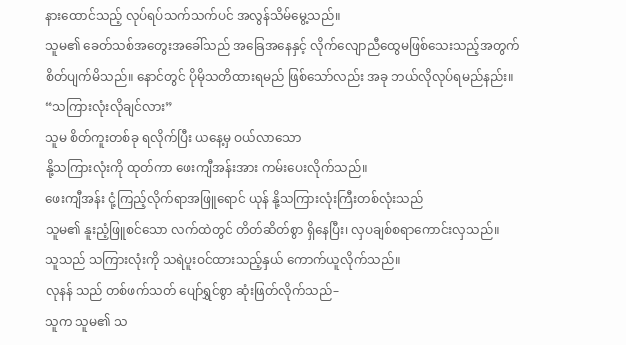နားထောင်သည့် လုပ်ရပ်သက်သက်ပင် အလွန်သိမ်မွေ့သည်။
သူမ၏ ခေတ်သစ်အတွေးအခေါ်သည် အခြေအနေနှင့် လိုက်လျောညီထွေမဖြစ်သေးသည့်အတွက်
စိတ်ပျက်မိသည်။ နောင်တွင် ပိုမိုသတိထားရမည် ဖြစ်သော်လည်း အခု ဘယ်လိုလုပ်ရမည်နည်း။
“သကြားလုံးလိုချင်လား”
သူမ စိတ်ကူးတစ်ခု ရလိုက်ပြီး ယနေ့မှ ဝယ်လာသော
နို့သကြားလုံးကို ထုတ်ကာ ဖေးကျီအန်းအား ကမ်းပေးလိုက်သည်။
ဖေးကျီအန်း ငုံ့ကြည့်လိုက်ရာအဖြူရောင် ယုန် နို့သကြားလုံးကြီးတစ်လုံးသည်
သူမ၏ နူးညံ့ဖြူစင်သော လက်ထဲတွင် တိတ်ဆိတ်စွာ ရှိနေပြီး၊ လှပချစ်စရာကောင်းလှသည်။
သူသည် သကြားလုံးကို သရဲပူးဝင်ထားသည့်နှယ် ကောက်ယူလိုက်သည်။
လုနန် သည် တစ်ဖက်သတ် ပျော်ရွှင်စွာ ဆုံးဖြတ်လိုက်သည်–
သူက သူမ၏ သ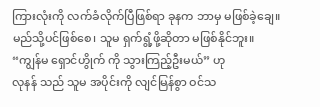ကြားလုံးကို လက်ခံလိုက်ပြီဖြစ်ရာ ခုနက ဘာမှ မဖြစ်ခဲ့ချေ။
မည်သို့ပင်ဖြစ်စေ၊ သူမ ရှက်ရွံ့ဖို့ဆိုတာ မဖြစ်နိုင်ဘူး။
“ကျွန်မ ရှောင်ဟွိုက် ကို သွားကြည့်ဦးမယ်” ဟု
လုနန် သည် သူမ အပိုင်းကို လျင်မြန်စွာ ဝင်သ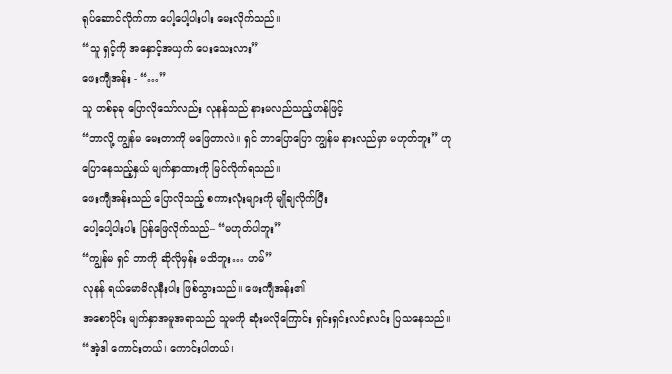ရုပ်ဆောင်လိုက်ကာ ပေါ့ပေါ့ပါးပါး မေးလိုက်သည်။
“သူ ရှင့်ကို အနှောင့်အယှက် ပေးသေးလား”
ဖေးကျီအန်း - “…”
သူ တစ်ခုခု ပြောလိုသော်လည်း လုနန်သည် နားမလည်သည့်ဟန်ဖြင့်
“ဘာလို့ ကျွန်မ မေးတာကို မဖြေတာလဲ။ ရှင် ဘာပြောပြော ကျွန်မ နားလည်မှာ မဟုတ်ဘူး” ဟု
ပြောနေသည့်နှယ် မျက်နှာထားကို မြင်လိုက်ရသည်။
ဖေးကျီအန်းသည် ပြောလိုသည့် စကားလုံးများကို မျိုချလိုက်ပြီး
ပေါ့ပေါ့ပါးပါး ပြန်ဖြေလိုက်သည်– “မဟုတ်ပါဘူး”
“ကျွန်မ ရှင် ဘာကို ဆိုလိုမှန်း မသိဘူး… ဟမ်”
လုနန် ရယ်မောမိလုနီးပါး ဖြစ်သွားသည်။ ဖေးကျီအန်း၏
အစောပိုင်း မျက်နှာအမူအရာသည် သူမကို ဆုံးမလိုကြောင်း ရှင်းရှင်းလင်းလင်း ပြသနေသည်။
“အဲ့ဒါ ကောင်းတယ်၊ ကောင်းပါတယ်၊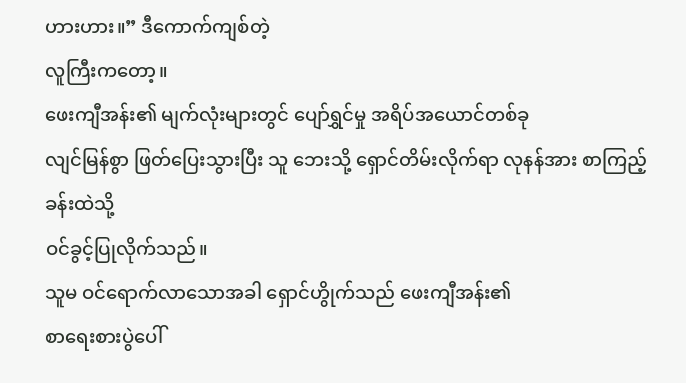ဟားဟား။” ဒီကောက်ကျစ်တဲ့
လူကြီးကတော့။
ဖေးကျီအန်း၏ မျက်လုံးများတွင် ပျော်ရွှင်မှု အရိပ်အယောင်တစ်ခု
လျင်မြန်စွာ ဖြတ်ပြေးသွားပြီး သူ ဘေးသို့ ရှောင်တိမ်းလိုက်ရာ လုနန်အား စာကြည့်ခန်းထဲသို့
ဝင်ခွင့်ပြုလိုက်သည်။
သူမ ဝင်ရောက်လာသောအခါ ရှောင်ဟွိုက်သည် ဖေးကျီအန်း၏
စာရေးစားပွဲပေါ်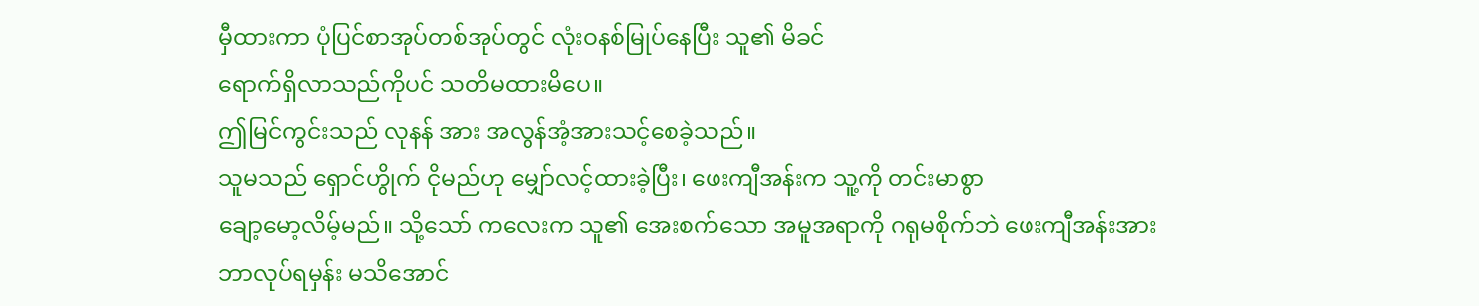မှီထားကာ ပုံပြင်စာအုပ်တစ်အုပ်တွင် လုံးဝနစ်မြုပ်နေပြီး သူ၏ မိခင်
ရောက်ရှိလာသည်ကိုပင် သတိမထားမိပေ။
ဤမြင်ကွင်းသည် လုနန် အား အလွန်အံ့အားသင့်စေခဲ့သည်။
သူမသည် ရှောင်ဟွိုက် ငိုမည်ဟု မျှော်လင့်ထားခဲ့ပြီး၊ ဖေးကျီအန်းက သူ့ကို တင်းမာစွာ
ချော့မော့လိမ့်မည်။ သို့သော် ကလေးက သူ၏ အေးစက်သော အမူအရာကို ဂရုမစိုက်ဘဲ ဖေးကျီအန်းအား
ဘာလုပ်ရမှန်း မသိအောင်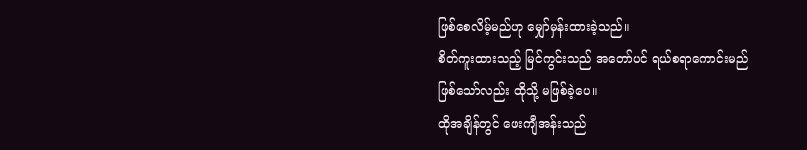ဖြစ်စေလိမ့်မည်ဟု မျှော်မှန်းထားခဲ့သည်။
စိတ်ကူးထားသည့် မြင်ကွင်းသည် အတော်ပင် ရယ်စရာကောင်းမည်
ဖြစ်သော်လည်း ထိုသို့ မဖြစ်ခဲ့ပေ။
ထိုအချိန်တွင် ဖေးကျီအန်းသည်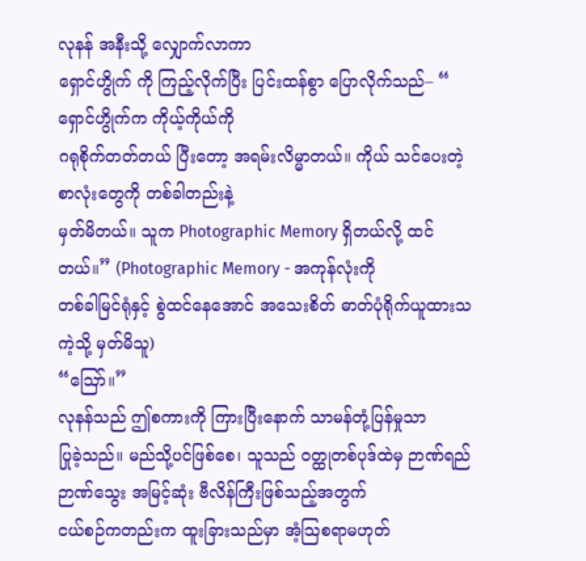လုနန် အနီးသို့ လျှောက်လာကာ
ရှောင်ဟွိုက် ကို ကြည့်လိုက်ပြီး ပြင်းထန်စွာ ပြောလိုက်သည်– “ ရှောင်ဟွိုက်က ကိုယ့်ကိုယ်ကို
ဂရုစိုက်တတ်တယ် ပြီးတော့ အရမ်းလိမ္မာတယ်။ ကိုယ် သင်ပေးတဲ့ စာလုံးတွေကို တစ်ခါတည်းနဲ့
မှတ်မိတယ်။ သူက Photographic Memory ရှိတယ်လို့ ထင်တယ်။” (Photographic Memory - အကုန်လုံးကို
တစ်ခါမြင်ရုံနှင့် စွဲထင်နေအောင် အသေးစိတ် ဓာတ်ပုံရိုက်ယူထားသကဲ့သို့ မှတ်မိသူ)
“ဪ။”
လုနန်သည် ဤစကားကို ကြားပြီးနောက် သာမန်တုံ့ပြန်မှုသာ
ပြုခဲ့သည်။ မည်သို့ပင်ဖြစ်စေ၊ သူသည် ဝတ္ထုတစ်ပုဒ်ထဲမှ ဉာဏ်ရည်ဉာဏ်သွေး အမြင့်ဆုံး ဗီလိန်ကြီးဖြစ်သည့်အတွက်
ငယ်စဉ်ကတည်းက ထူးခြားသည်မှာ အံ့သြစရာမဟုတ်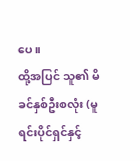ပေ။
ထို့အပြင် သူ၏ မိခင်နှစ်ဦးစလုံး (မူရင်းပိုင်ရှင်နှင့်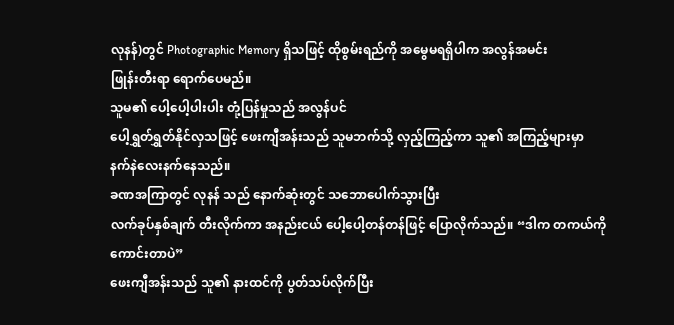လုနန်)တွင် Photographic Memory ရှိသဖြင့် ထိုစွမ်းရည်ကို အမွေမရရှိပါက အလွန်အမင်း
ဖြုန်းတီးရာ ရောက်ပေမည်။
သူမ၏ ပေါ့ပေါ့ပါးပါး တုံ့ပြန်မှုသည် အလွန်ပင်
ပေါ့ရွှတ်ရွှတ်နိုင်လှသဖြင့် ဖေးကျီအန်းသည် သူမဘက်သို့ လှည့်ကြည့်ကာ သူ၏ အကြည့်များမှာ
နက်နဲလေးနက်နေသည်။
ခဏအကြာတွင် လုနန် သည် နောက်ဆုံးတွင် သဘောပေါက်သွားပြီး
လက်ခုပ်နှစ်ချက် တီးလိုက်ကာ အနည်းငယ် ပေါ့ပေါ့တန်တန်ဖြင့် ပြောလိုက်သည်။ “ဒါက တကယ်ကို
ကောင်းတာပဲ”
ဖေးကျီအန်းသည် သူ၏ နားထင်ကို ပွတ်သပ်လိုက်ပြီး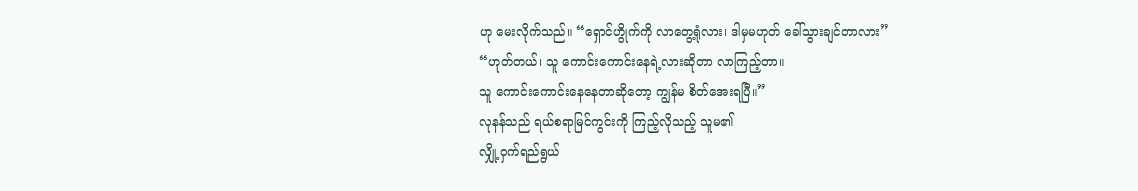ဟု မေးလိုက်သည်။ “ရှောင်ဟွိုက်ကို လာတွေ့ရုံလား၊ ဒါမှမဟုတ် ခေါ်သွားချင်တာလား”
“ဟုတ်တယ်၊ သူ ကောင်းကောင်းနေရဲ့လားဆိုတာ လာကြည့်တာ။
သူ ကောင်းကောင်းနေနေတာဆိုတော့ ကျွန်မ စိတ်အေးရပြီ။”
လုနန်သည် ရယ်စရာမြင်ကွင်းကို ကြည့်လိုသည့် သူမ၏
လျှို့ဝှက်ရည်ရွယ်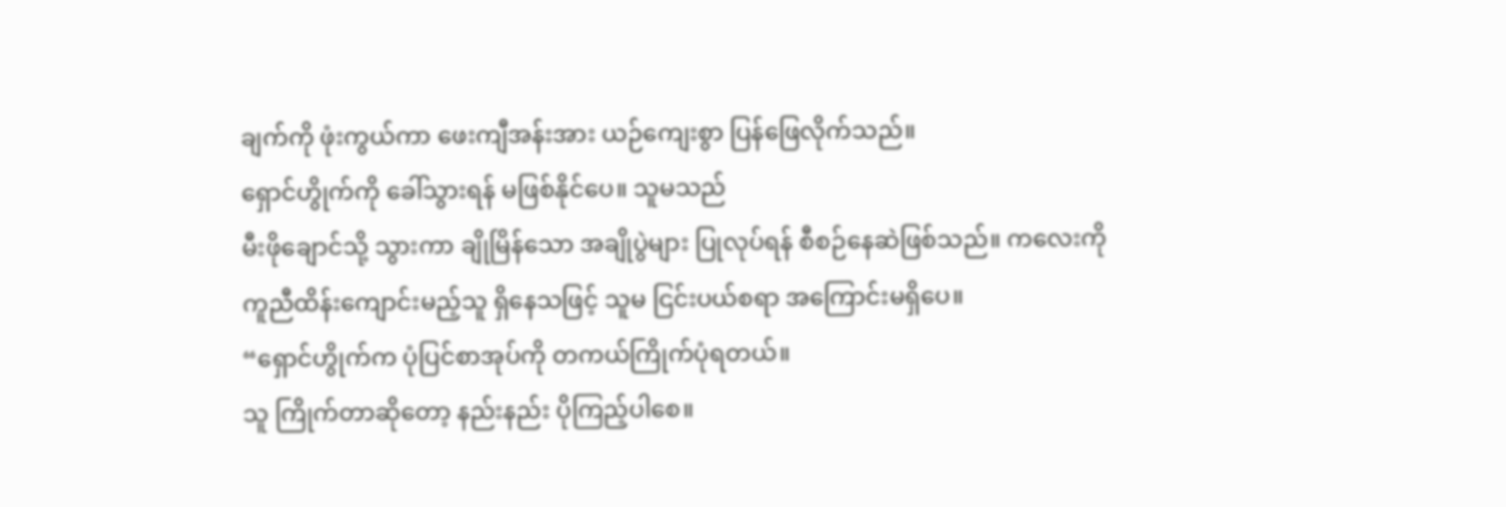ချက်ကို ဖုံးကွယ်ကာ ဖေးကျီအန်းအား ယဉ်ကျေးစွာ ပြန်ဖြေလိုက်သည်။
ရှောင်ဟွိုက်ကို ခေါ်သွားရန် မဖြစ်နိုင်ပေ။ သူမသည်
မီးဖိုချောင်သို့ သွားကာ ချိုမြိန်သော အချိုပွဲများ ပြုလုပ်ရန် စီစဉ်နေဆဲဖြစ်သည်။ ကလေးကို
ကူညီထိန်းကျောင်းမည့်သူ ရှိနေသဖြင့် သူမ ငြင်းပယ်စရာ အကြောင်းမရှိပေ။
“ရှောင်ဟွိုက်က ပုံပြင်စာအုပ်ကို တကယ်ကြိုက်ပုံရတယ်။
သူ ကြိုက်တာဆိုတော့ နည်းနည်း ပိုကြည့်ပါစေ။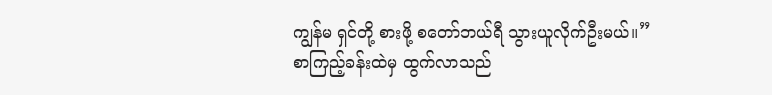ကျွန်မ ရှင်တို့ စားဖို့ စတော်ဘယ်ရီ သွားယူလိုက်ဦးမယ်။”
စာကြည့်ခန်းထဲမှ ထွက်လာသည်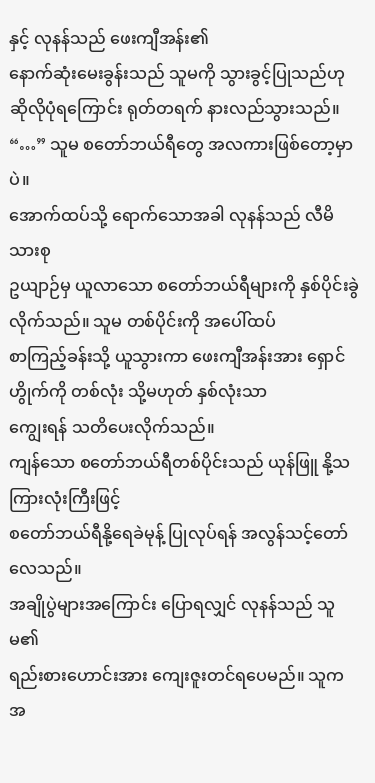နှင့် လုနန်သည် ဖေးကျီအန်း၏
နောက်ဆုံးမေးခွန်းသည် သူမကို သွားခွင့်ပြုသည်ဟု ဆိုလိုပုံရကြောင်း ရုတ်တရက် နားလည်သွားသည်။
“…” သူမ စတော်ဘယ်ရီတွေ အလကားဖြစ်တော့မှာပဲ။
အောက်ထပ်သို့ ရောက်သောအခါ လုနန်သည် လီမိသားစု
ဥယျာဉ်မှ ယူလာသော စတော်ဘယ်ရီများကို နှစ်ပိုင်းခွဲလိုက်သည်။ သူမ တစ်ပိုင်းကို အပေါ်ထပ်
စာကြည့်ခန်းသို့ ယူသွားကာ ဖေးကျီအန်းအား ရှောင်ဟွိုက်ကို တစ်လုံး သို့မဟုတ် နှစ်လုံးသာ
ကျွေးရန် သတိပေးလိုက်သည်။
ကျန်သော စတော်ဘယ်ရီတစ်ပိုင်းသည် ယုန်ဖြူ နို့သကြားလုံးကြီးဖြင့်
စတော်ဘယ်ရီနို့ရေခဲမုန့် ပြုလုပ်ရန် အလွန်သင့်တော်လေသည်။
အချိုပွဲများအကြောင်း ပြောရလျှင် လုနန်သည် သူမ၏
ရည်းစားဟောင်းအား ကျေးဇူးတင်ရပေမည်။ သူက အ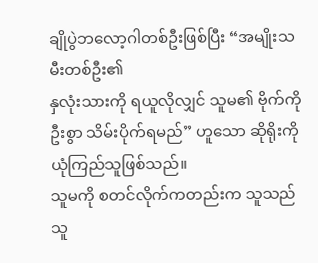ချိုပွဲဘလော့ဂါတစ်ဦးဖြစ်ပြီး “အမျိုးသမီးတစ်ဦး၏
နှလုံးသားကို ရယူလိုလျှင် သူမ၏ ဗိုက်ကို ဦးစွာ သိမ်းပိုက်ရမည်” ဟူသော ဆိုရိုးကို ယုံကြည်သူဖြစ်သည်။
သူမကို စတင်လိုက်ကတည်းက သူသည် သူ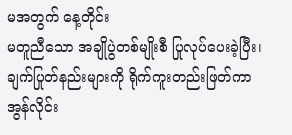မအတွက် နေ့တိုင်း
မတူညီသော အချိုပွဲတစ်မျိုးစီ ပြုလုပ်ပေးခဲ့ပြီး၊ ချက်ပြုတ်နည်းများကို ရိုက်ကူးတည်းဖြတ်ကာ
အွန်လိုင်း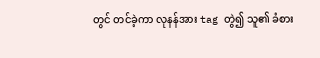တွင် တင်ခဲ့ကာ လုနန်အား tag တွဲ၍ သူ၏ ခံစား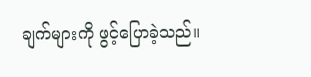ချက်များကို ဖွင့်ပြောခဲ့သည်။